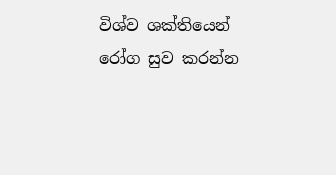විශ්ව ශක්තියෙන් රෝග සුව කරන්න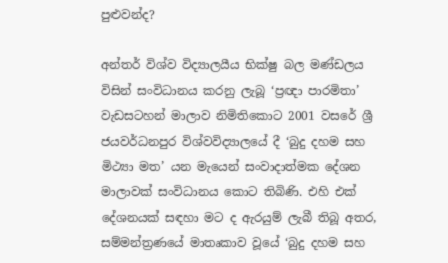පුළුවන්ද?

අන්තර් විශ්ව විද්‍යාලයීය භික්ෂු බල මණ්ඩලය විසින් සංවිධානය කරනු ලැබූ ‘ප්‍රඥා පාරමිතා’ වැඩසටහන් මාලාව නිමිතිකොට 2001 වසරේ ශ්‍රී ජයවර්ධනපුර විශ්වවිද්‍යාලයේ දී ‘බුදු දහම සහ මිථ්‍යා මත’ යන මැයෙන් සංවාදාත්මක දේශන මාලාවක් සංවිධානය කොට තිබිණි. එහි එක් දේශනයක් සඳහා මට ද ඇරයුම් ලැබී තිබූ අතර, සම්මන්ත්‍රණයේ මාතෘකාව වූයේ ‘බුදු දහම සහ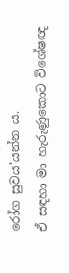රෝග සුවය’යන්න ය.
ඒ සඳහා මා හැරුණුකොට විශේෂඥ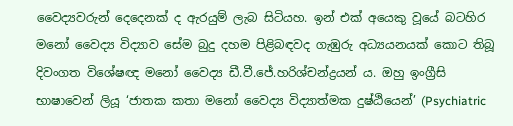වෛද්‍යවරුන් දෙදෙනක් ද ඇරයුම් ලැබ සිටියහ. ඉන් එක් අයෙකු වූයේ බටහිර මනෝ වෛද්‍ය විද්‍යාව සේම බුදු දහම පිළිබඳවද ගැඹුරු අධ්‍යයනයක් කොට තිබූ දිවංගත විශේෂඥ මනෝ වෛද්‍ය ඩී.වී.ජේ.හරිශ්චන්ද්‍රයන් ය. ඔහු ඉංග්‍රීසි භාෂාවෙන් ලියූ ‘ජාතක කතා මනෝ වෛද්‍ය විද්‍යාත්මක දුෂ්ඨියෙන්’ (Psychiatric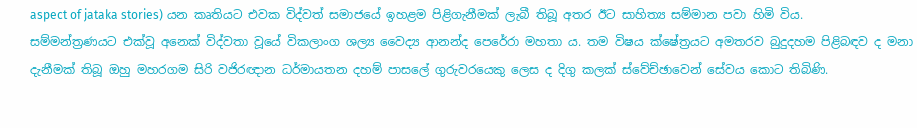aspect of jataka stories) යන කෘතියට එවක විද්වත් සමාජයේ ඉහළම පිළිගැනීමක් ලැබී තිබූ අතර ඊට සාහිත්‍ය සම්මාන පවා හිමි විය.
සම්මන්ත්‍රණයට එක්වූ අනෙක් විද්වතා වූයේ විකලාංග ශල්‍ය වෛද්‍ය ආනන්ද පෙරේරා මහතා ය. තම විෂය ක්ෂේත්‍රයට අමතරව බුදුදහම පිළිබඳව ද මනා දැනීමක් තිබූ ඔහු මහරගම සිරි වජිරඥාන ධර්මායතන දහම් පාසලේ ගුරුවරයෙකු ලෙස ද දිගු කලක් ස්වේච්ඡාවෙන් සේවය කොට තිබිණි.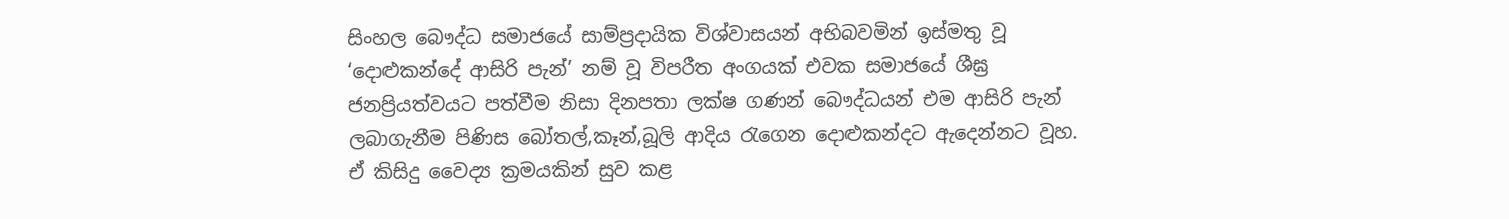සිංහල බෞද්ධ සමාජයේ සාම්ප්‍රදායික විශ්වාසයන් අභිබවමින් ඉස්මතු වූ ‘දොළුකන්දේ ආසිරි පැන්’ නම් වූ විපරීත අංගයක් එවක සමාජයේ ශීඝ්‍ර ජනප්‍රියත්වයට පත්වීම නිසා දිනපතා ලක්ෂ ගණන් බෞද්ධයන් එම ආසිරි පැන් ලබාගැනීම පිණිස බෝතල්,කෑන්,බූලි ආදිය රැගෙන දොළුකන්දට ඇදෙන්නට වූහ. ඒ කිසිදු වෛද්‍ය ක්‍රමයකින් සුව කළ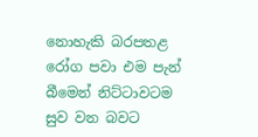නොහැකි බරපතළ රෝග පවා එම පැන් බීමෙන් නිට්ටාවටම සුව වන බවට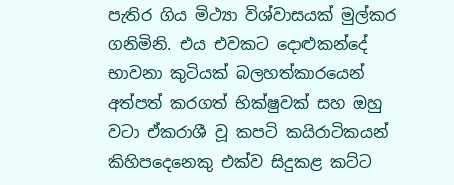පැතිර ගිය මිථ්‍යා විශ්වාසයක් මුල්කර ගනිමිනි. එය එවකට දොළුකන්දේ භාවනා කුටියක් බලහත්කාරයෙන් අත්පත් කරගත් භික්ෂුවක් සහ ඔහු වටා ඒකරාශී වූ කපටි කයිරාටිකයන් කිහිපදෙනෙකු එක්ව සිදුකළ කට්ට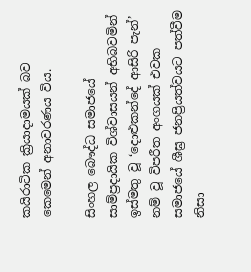කයිරාටික ක්‍රියාදාමයක් බව කෙමෙන් අනාවරණය විය.

සිංහල බෞද්ධ සමාජයේ සාම්ප්‍රදායික විශ්වාසයන් අභිබවමින් ඉස්මතු වූ ‘දොළුකන්දේ ආසිරි පැන්’ නම් වූ විපරීත අංගයක් එවක සමාජයේ ශීඝ්‍ර ජනප්‍රියත්වයට පත්වීම නිසා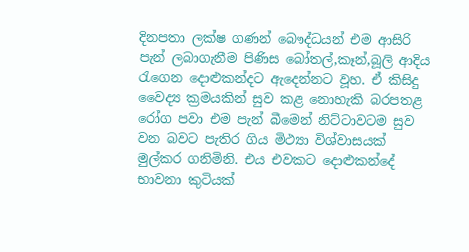දිනපතා ලක්ෂ ගණන් බෞද්ධයන් එම ආසිරි පැන් ලබාගැනීම පිණිස බෝතල්,කෑන්,බූලි ආදිය රැගෙන දොළුකන්දට ඇදෙන්නට වූහ. ඒ කිසිදු වෛද්‍ය ක්‍රමයකින් සුව කළ නොහැකි බරපතළ රෝග පවා එම පැන් බීමෙන් නිට්ටාවටම සුව වන බවට පැතිර ගිය මිථ්‍යා විශ්වාසයක් මුල්කර ගනිමිනි. එය එවකට දොළුකන්දේ භාවනා කුටියක්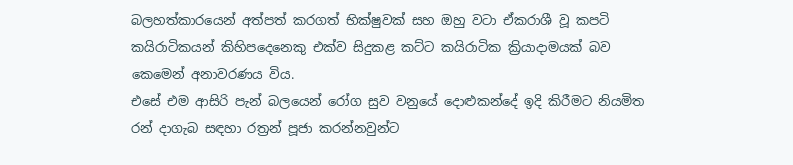බලහත්කාරයෙන් අත්පත් කරගත් භික්ෂුවක් සහ ඔහු වටා ඒකරාශී වූ කපටි කයිරාටිකයන් කිහිපදෙනෙකු එක්ව සිදුකළ කට්ට කයිරාටික ක්‍රියාදාමයක් බව කෙමෙන් අනාවරණය විය.
එසේ එම ආසිරි පැන් බලයෙන් රෝග සුව වනුයේ දොළුකන්දේ ඉදි කිරීමට නියමිත රන් දාගැබ සඳහා රත්‍රන් පූජා කරන්නවුන්ට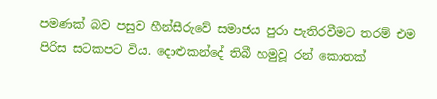පමණක් බව පසුව හීන්සීරුවේ සමාජය පුරා පැතිරවීමට තරම් එම පිරිස සටකපට විය. දොළුකන්දේ තිබී හමුවූ රන් කොතක්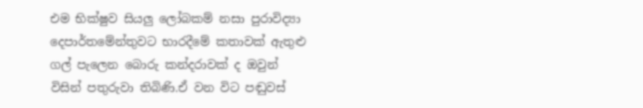එම භික්ෂුව සියලු ලෝබකම් නසා පුරාවිද්‍යා දෙපාර්තමේන්තුවට භාරදීමේ කතාවක් ඇතුළු ගල් පැලෙන බොරු කන්දරාවක් ද ඔවුන් විසින් පතුරුවා තිබිණි.ඒ වන විට පඬුවස්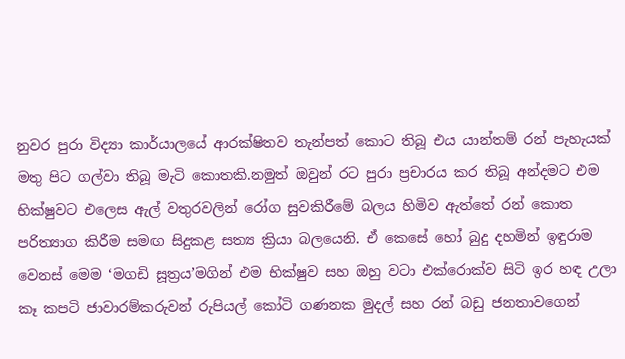නුවර පුරා විද්‍යා කාර්යාලයේ ආරක්ෂිතව තැන්පත් කොට තිබූ එය යාන්තම් රන් පැහැයක් මතු පිට ගල්වා තිබූ මැටි කොතකි.නමුත් ඔවුන් රට පුරා ප්‍රචාරය කර තිබූ අන්දමට එම භික්ෂුවට එලෙස ඇල් වතුරවලින් රෝග සුවකිරීමේ බලය හිමිව ඇත්තේ රන් කොත පරිත්‍යාග කිරීම සමඟ සිදුකළ සත්‍ය ක්‍රියා බලයෙනි. ඒ කෙසේ හෝ බුදු දහමින් ඉඳුරාම වෙනස් මෙම ‘මගඩි සූත්‍රය’මගින් එම භික්ෂුව සහ ඔහු වටා එක්රොක්ව සිටි ඉර හඳ උලා කෑ කපටි ජාවාරම්කරුවන් රුපියල් කෝටි ගණනක මුදල් සහ රන් බඩු ජනතාවගෙන්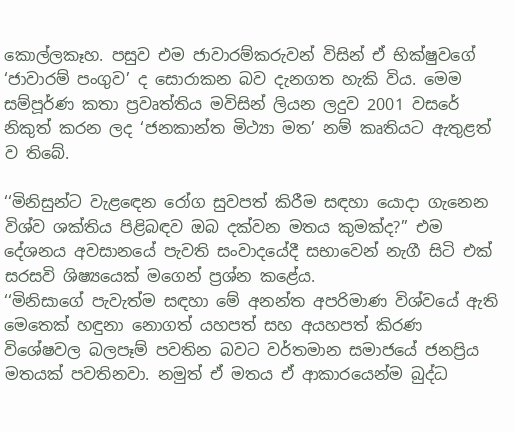කොල්ලකෑහ. පසුව එම ජාවාරම්කරුවන් විසින් ඒ භික්ෂුවගේ ‘ජාවාරම් පංගුව’ ද සොරාකන බව දැනගත හැකි විය. මෙම සම්පූර්ණ කතා ප්‍රවෘත්තිය මවිසින් ලියන ලදුව 2001 වසරේ නිකුත් කරන ලද ‘ජනකාන්ත මිථ්‍යා මත’ නම් කෘතියට ඇතුළත් ව තිබේ.

‘‘මිනිසුන්ට වැළඳෙන රෝග සුවපත් කිරීම සඳහා යොදා ගැනෙන විශ්ව ශක්තිය පිළිබඳව ඔබ දක්වන මතය කුමක්ද?’’ එම දේශනය අවසානයේ පැවති සංවාදයේදී සභාවෙන් නැගී සිටි එක් සරසවි ශිෂ්‍යයෙක් මගෙන් ප්‍රශ්න කළේය.
‘‘මිනිසාගේ පැවැත්ම සඳහා මේ අනන්ත අපරිමාණ විශ්වයේ ඇති මෙතෙක් හඳුනා නොගත් යහපත් සහ අයහපත් කිරණ විශේෂවල බලපෑම් පවතින බවට වර්තමාන සමාජයේ ජනප්‍රිය මතයක් පවතිනවා. නමුත් ඒ මතය ඒ ආකාරයෙන්ම බුද්ධ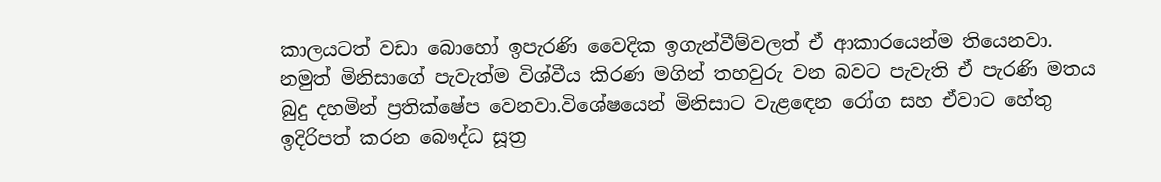කාලයටත් වඩා බොහෝ ඉපැරණි වෛදික ඉගැන්වීම්වලත් ඒ ආකාරයෙන්ම තියෙනවා. නමුත් මිනිසාගේ පැවැත්ම විශ්වීය කිරණ මගින් තහවුරු වන බවට පැවැති ඒ පැරණි මතය බුදු දහමින් ප්‍රතික්ෂේප වෙනවා.විශේෂයෙන් මිනිසාට වැළඳෙන රෝග සහ ඒවාට හේතු ඉදිරිපත් කරන බෞද්ධ සූත්‍ර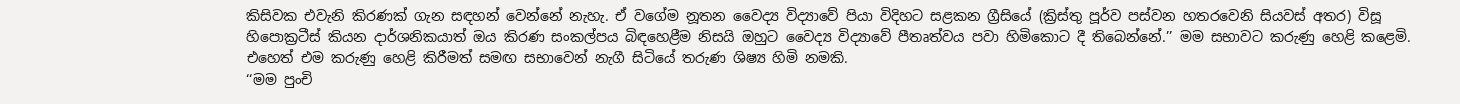කිසිවක එවැනි කිරණක් ගැන සඳහන් වෙන්නේ නැහැ. ඒ වගේම නූතන වෛද්‍ය විද්‍යාවේ පියා විදිහට සළකන ග්‍රීසියේ (ක්‍රිස්තු පූර්ව පස්වන හතරවෙනි සියවස් අතර) විසූ හිපොක්‍රටීස් කියන දාර්ශනිකයාත් ඔය කිරණ සංකල්පය බිඳහෙළීම නිසයි ඔහුට වෛද්‍ය විද්‍යාවේ පීතෘත්වය පවා හිමිකොට දී තිබෙන්නේ.’’ මම සභාවට කරුණු හෙළි කළෙමි. එහෙත් එම කරුණු හෙළි කිරීමත් සමඟ සභාවෙන් නැගී සිටියේ තරුණ ශිෂ්‍ය හිමි නමකි.
‘‘මම පුංචි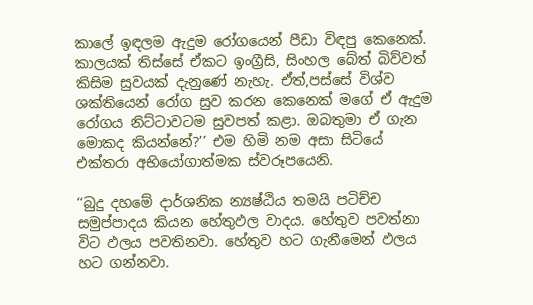කාලේ ඉඳලම ඇදුම රෝගයෙන් පීඩා විඳපු කෙනෙක්. කාලයක් තිස්සේ ඒකට ඉංග්‍රීසි, සිංහල බේත් බිව්වත් කිසිම සුවයක් දැනුණේ නැහැ. ඒත්,පස්සේ විශ්ව ශක්තියෙන් රෝග සුව කරන කෙනෙක් මගේ ඒ ඇදුම රෝගය නිට්ටාවටම සුවපත් කළා. ඔබතුමා ඒ ගැන මොකද කියන්නේ?’’ එම හිමි නම අසා සිටියේ එක්තරා අභියෝගාත්මක ස්වරූපයෙනි.

‘‘බුදු දහමේ දාර්ශනික න්‍යෂ්ඨිය තමයි පටිච්ච සමුප්පාදය කියන හේතුඵල වාදය. හේතුව පවත්නා විට ඵලය පවතිනවා. හේතුව හට ගැනීමෙන් ඵලය හට ගන්නවා.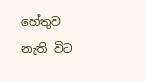හේතුව නැති විට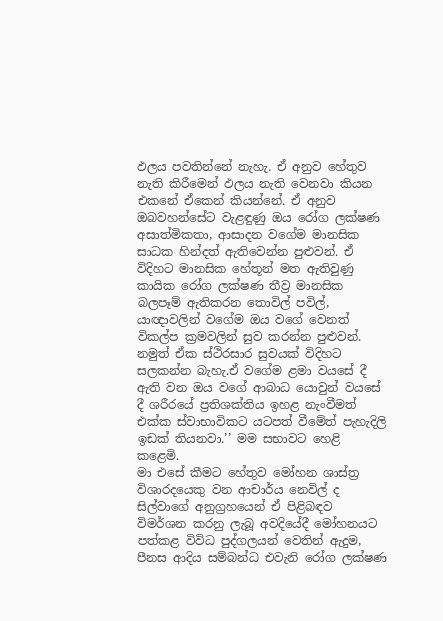ඵලය පවතින්නේ නැහැ. ඒ අනුව හේතුව නැති කිරීමෙන් ඵලය නැති වෙනවා කියන එකනේ ඒකෙන් කියන්නේ. ඒ අනුව ඔබවහන්සේට වැළඳුණු ඔය රෝග ලක්ෂණ අසාත්මිකතා, ආසාදන වගේම මානසික සාධක හින්දත් ඇතිවෙන්න පුළුවන්. ඒ විදිහට මානසික හේතූන් මත ඇතිවුණු කායික රෝග ලක්ෂණ තීව්‍ර මානසික බලපෑම් ඇතිකරන තොවිල් පවිල්, යාඥාවලින් වගේම ඔය වගේ වෙනත් විකල්ප ක්‍රමවලින් සුව කරන්න පුළුවන්. නමුත් ඒක ස්ථිරසාර සුවයක් විදිහට සලකන්න බැහැ.ඒ වගේම ළමා වයසේ දී ඇති වන ඔය වගේ ආබාධ යොවුන් වයසේ දී ශරීරයේ ප්‍රතිශක්තිය ඉහළ නැංවීමත් එක්ක ස්වාභාවිකට යටපත් වීමේත් පැහැදිලි ඉඩක් තියනවා.’’ මම සභාවට හෙළි කළෙමි.
මා එසේ කීමට හේතුව මෝහන ශාස්ත්‍ර විශාරදයෙකු වන ආචාර්ය නෙවිල් ද සිල්වාගේ අනුග්‍රහයෙන් ඒ පිළිබඳව විමර්ශන කරනු ලැබූ අවදියේදී මෝහනයට පත්කළ විවිධ පුද්ගලයන් වෙතින් ඇදුම, පීනස ආදිය සම්බන්ධ එවැනි රෝග ලක්ෂණ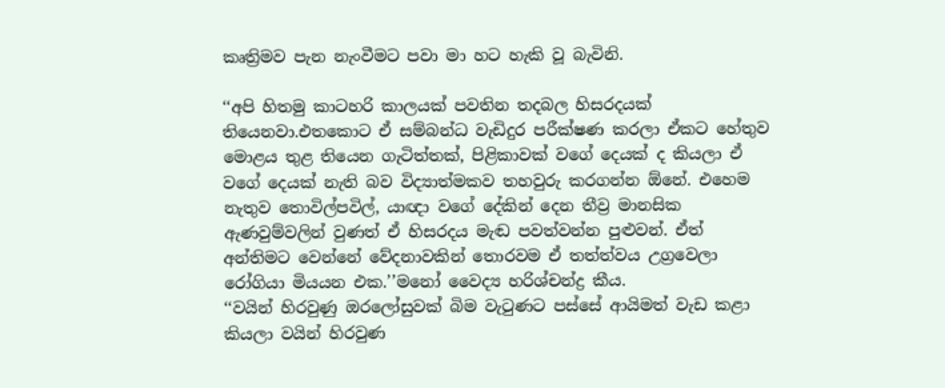කෘත්‍රිමව පැන නැංවීමට පවා මා හට හැකි වූ බැවිනි.

‘‘අපි හිතමු කාටහරි කාලයක් පවතින තදබල හිසරදයක් තියෙනවා.එතකොට ඒ සම්බන්ධ වැඩිදුර පරීක්ෂණ කරලා ඒකට හේතුව මොළය තුළ තියෙන ගැටිත්තක්, පිළිකාවක් වගේ දෙයක් ද කියලා ඒ වගේ දෙයක් නැති බව විද්‍යාත්මකව තහවුරු කරගන්න ඕනේ. එහෙම නැතුව තොවිල්පවිල්, යාඥා වගේ දේකින් දෙන තීව්‍ර මානසික ඇණවුම්වලින් වුණත් ඒ හිසරදය මැඬ පවත්වන්න පුළුවන්. ඒත් අන්තිමට වෙන්නේ වේදනාවකින් තොරවම ඒ තත්ත්වය උග්‍රවෙලා රෝගියා මියයන එක.’’මනෝ වෛද්‍ය හරිශ්චන්ද්‍ර කීය.
‘‘වයින් හිරවුණු ඔරලෝසුවක් බිම වැටුණට පස්සේ ආයිමත් වැඩ කළා කියලා වයින් හිරවුණ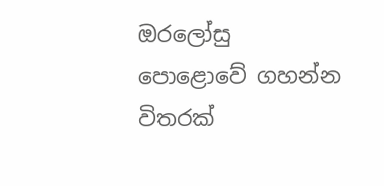ඔරලෝසු පො‍ළොවේ ගහන්න විතරක්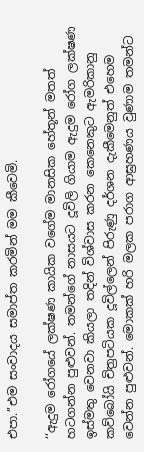එපා.’’එම සංවාදය සමාප්ත කරමින් මම කීවෙමි.

‘‘ඇදුම රෝගයේ ලක්ෂණ කායික වගේම මානසික හේතූන් මතත් හටගන්න පුළුවන්. තමන්ගේ නාසයට දූවිලි ගියාම ඇදුම රෝග ලක්ෂණ ඉස්මතු වෙනවා කියලා තදින් විශ්වාස කරන කෙනෙකුට ඇමරිකානු කව්බෝයි චිත්‍රපටියක දූවිල්ලෙන් පිරුණු දර්ශන දැකීමෙනුත් එහෙම වෙන්න පුළුවන්. මොකක් හරි මලක පරාග ආඝ්‍රහණය වුණාම තමන්ට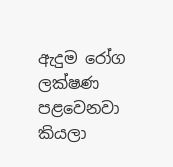ඇදුම රෝග ලක්ෂණ පළවෙනවා කියලා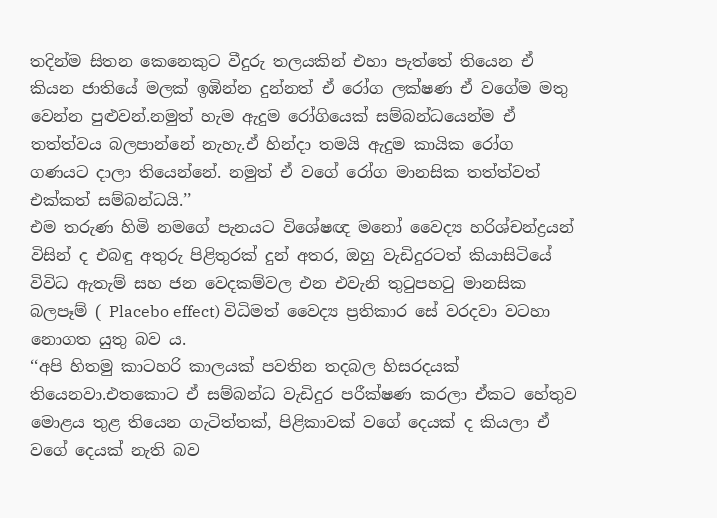තදින්ම සිතන කෙනෙකුට වීදුරු තලයකින් එහා පැත්තේ තියෙන ඒ කියන ජාතියේ මලක් ඉඹින්න දුන්නත් ඒ රෝග ලක්ෂණ ඒ වගේම මතු වෙන්න පුළුවන්.නමුත් හැම ඇදුම රෝගියෙක් සම්බන්ධයෙන්ම ඒ තත්ත්වය බලපාන්නේ නැහැ.ඒ හින්දා තමයි ඇදුම කායික රෝග ගණයට දාලා තියෙන්නේ. නමුත් ඒ වගේ රෝග මානසික තත්ත්වත් එක්කත් සම්බන්ධයි.’’
එම තරුණ හිමි නමගේ පැනයට විශේෂඥ මනෝ වෛද්‍ය හරිශ්චන්ද්‍රයන් විසින් ද එබඳු අතුරු පිළිතුරක් දුන් අතර, ඔහු වැඩිදුරටත් කියාසිටියේ විවිධ ඇතැම් සහ ජන වෙදකම්වල එන එවැනි තුටුපහටු මානසික බලපෑම් ( Placebo effect) විධිමත් වෛද්‍ය ප්‍රතිකාර සේ වරදවා වටහා නොගත යුතු බව ය.
‘‘අපි හිතමු කාටහරි කාලයක් පවතින තදබල හිසරදයක් තියෙනවා.එතකොට ඒ සම්බන්ධ වැඩිදුර පරීක්ෂණ කරලා ඒකට හේතුව මොළය තුළ තියෙන ගැටිත්තක්, පිළිකාවක් වගේ දෙයක් ද කියලා ඒ වගේ දෙයක් නැති බව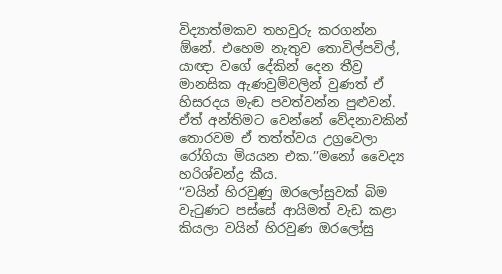විද්‍යාත්මකව තහවුරු කරගන්න ඕනේ. එහෙම නැතුව තොවිල්පවිල්, යාඥා වගේ දේකින් දෙන තීව්‍ර මානසික ඇණවුම්වලින් වුණත් ඒ හිසරදය මැඬ පවත්වන්න පුළුවන්. ඒත් අන්තිමට වෙන්නේ වේදනාවකින් තොරවම ඒ තත්ත්වය උග්‍රවෙලා රෝගියා මියයන එක.’’මනෝ වෛද්‍ය හරිශ්චන්ද්‍ර කීය.
‘‘වයින් හිරවුණු ඔරලෝසුවක් බිම වැටුණට පස්සේ ආයිමත් වැඩ කළා කියලා වයින් හිරවුණ ඔරලෝසු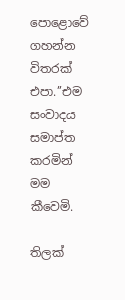පො‍ළොවේ ගහන්න විතරක් එපා.’’එම සංවාදය සමාප්ත කරමින් මම කීවෙමි.

තිලක්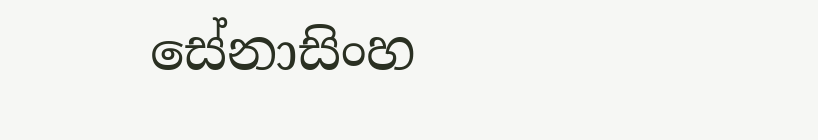සේනාසිංහ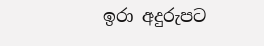ඉරා අදුරුපට